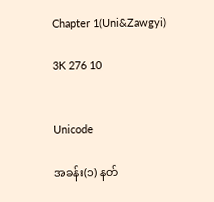Chapter 1(Uni&Zawgyi)

3K 276 10


Unicode

အခန်း(၁) နတ်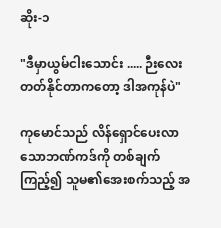ဆိုး-၁

"ဒီမှာယွမ်ငါးသောင်း ..... ဉီးလေး တတ်နိုင်တာကတော့ ဒါအကုန်ပဲ"

ကုမောင်သည် လိန်ရှောင်ပေးလာသောဘဏ်ကဒ်ကို တစ်ချက်ကြည့်၍ သူမ၏အေးစက်သည့် အ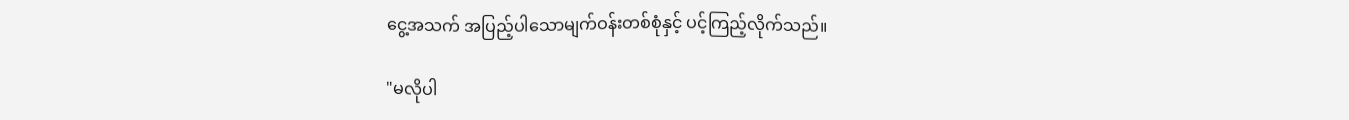ငွေ့အသက် အပြည့်ပါသောမျက်ဝန်းတစ်စုံနှင့် ပင့်ကြည့်လိုက်သည်။

"မလိုပါ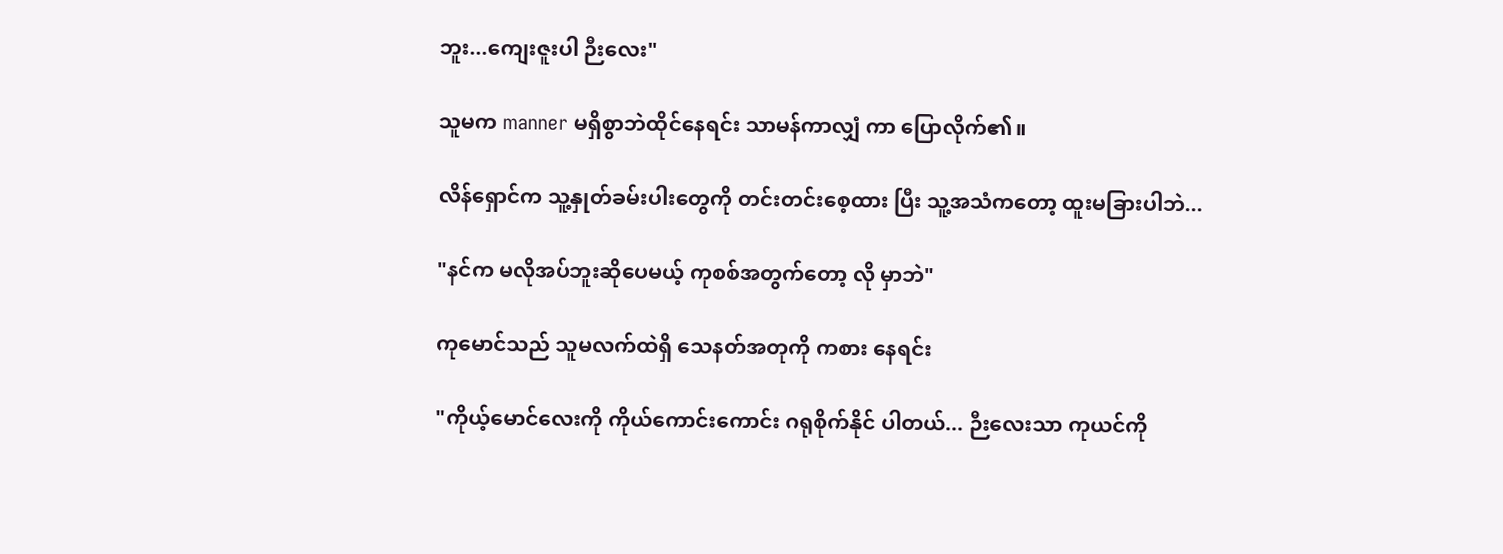ဘူး...ကျေးဇူးပါ ဉီးလေး"

သူမက manner မရှိစွာဘဲထိုင်နေရင်း သာမန်ကာလျှံ ကာ ပြောလိုက်၏။

လိန်ရှောင်က သူ့နှုတ်ခမ်းပါးတွေကို တင်းတင်းစေ့ထား ပြီး သူ့အသံကတော့ ထူးမခြားပါဘဲ...

"နင်က မလိုအပ်ဘူးဆိုပေမယ့် ကုစစ်အတွက်တော့ လို မှာဘဲ"

ကုမောင်သည် သူမလက်ထဲရှိ သေနတ်အတုကို ကစား နေရင်း

"ကိုယ့်မောင်လေးကို ကိုယ်ကောင်းကောင်း ဂရုစိုက်နိုင် ပါတယ်... ဉီးလေးသာ ကုယင်ကို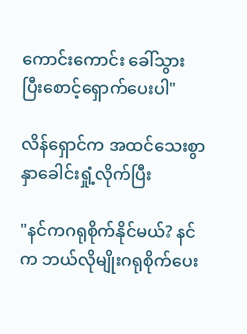ကောင်းကောင်း ခေါ်သွား ပြီးစောင့်ရှောက်ပေးပါ"

လိန်ရှောင်က အထင်သေးစွာ နှာခေါင်းရှုံ့လိုက်ပြီး

"နင်ကဂရုစိုက်နိုင်မယ်? နင်က ဘယ်လိုမျိုးဂရုစိုက်ပေး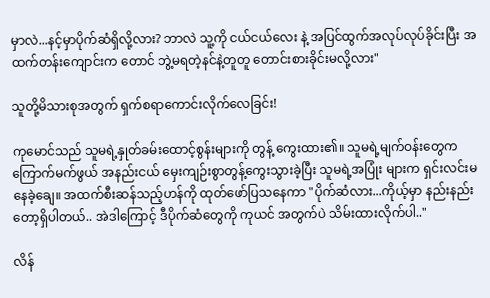မှာလဲ...နင့်မှာပိုက်ဆံရှိလို့လား? ဘာလဲ သူ့ကို ငယ်ငယ်လေး နဲ့ အပြင်ထွက်အလုပ်လုပ်ခိုင်းပြီး အထက်တန်းကျောင်းက တောင် ဘွဲ့မရတဲ့နင်နဲ့တူတူ တောင်းစားခိုင်းမလို့လား"

သူတို့မိသားစုအတွက် ရှက်စရာကောင်းလိုက်လေခြင်း!

ကုမောင်သည် သူမရဲ့နှုတ်ခမ်းထောင့်စွန်းများကို တွန့် ကွေးထား၏။ သူမရဲ့မျက်ဝန်းတွေက ကြောက်မက်ဖွယ် အနည်းငယ် မှေးကျဉ်းစွာတွန့်ကွေးသွားခဲ့ပြီး သူမရဲ့အပြုံး များက ရှင်းလင်းမနေခဲ့ချေ။ အထက်စီးဆန်သည့်ဟန်ကို ထုတ်ဖော်ပြသနေကာ "ပိုက်ဆံလား...ကိုယ့်မှာ နည်းနည်း တော့ရှိပါတယ်.. အဲဒါကြောင့် ဒီပိုက်ဆံတွေကို ကုယင် အတွက်ပဲ သိမ်းထားလိုက်ပါ.."

လိန်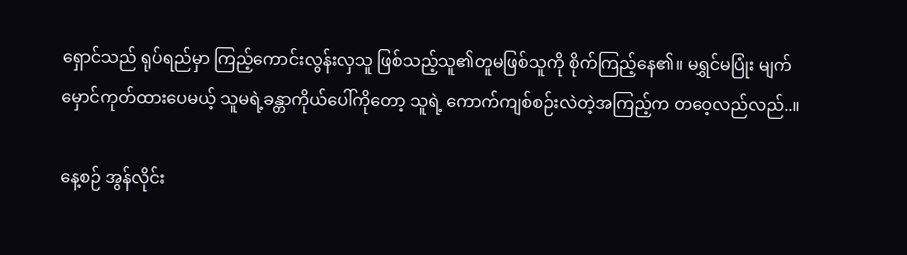ရှောင်သည် ရုပ်ရည်မှာ ကြည့်ကောင်းလွန်းလှသူ ဖြစ်သည့်သူ၏တူမဖြစ်သူကို စိုက်ကြည့်နေ၏။ မရွှင်မပြုံး မျက်မှောင်ကုတ်ထားပေမယ့် သူမရဲ့ခန္တာကိုယ်ပေါ်ကိုတော့ သူရဲ့ ကောက်ကျစ်စဉ်းလဲတဲ့အကြည့်က တဝေ့လည်လည်..။

နေ့စဉ် အွန်လိုင်း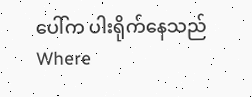ပေါ်က ပါးရိုက်နေသည်Where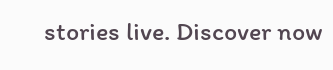stories live. Discover now